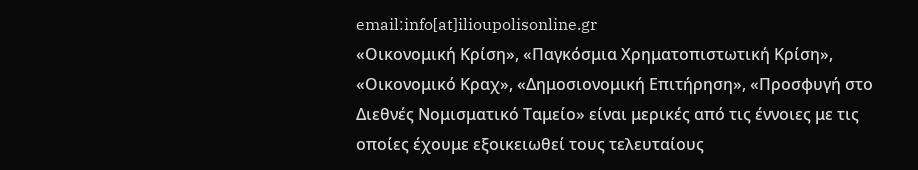email:info[at]ilioupolisonline.gr
«Οικονομική Κρίση», «Παγκόσμια Χρηματοπιστωτική Κρίση», «Οικονομικό Κραχ», «Δημοσιονομική Επιτήρηση», «Προσφυγή στο Διεθνές Νομισματικό Ταμείο» είναι μερικές από τις έννοιες με τις οποίες έχουμε εξοικειωθεί τους τελευταίους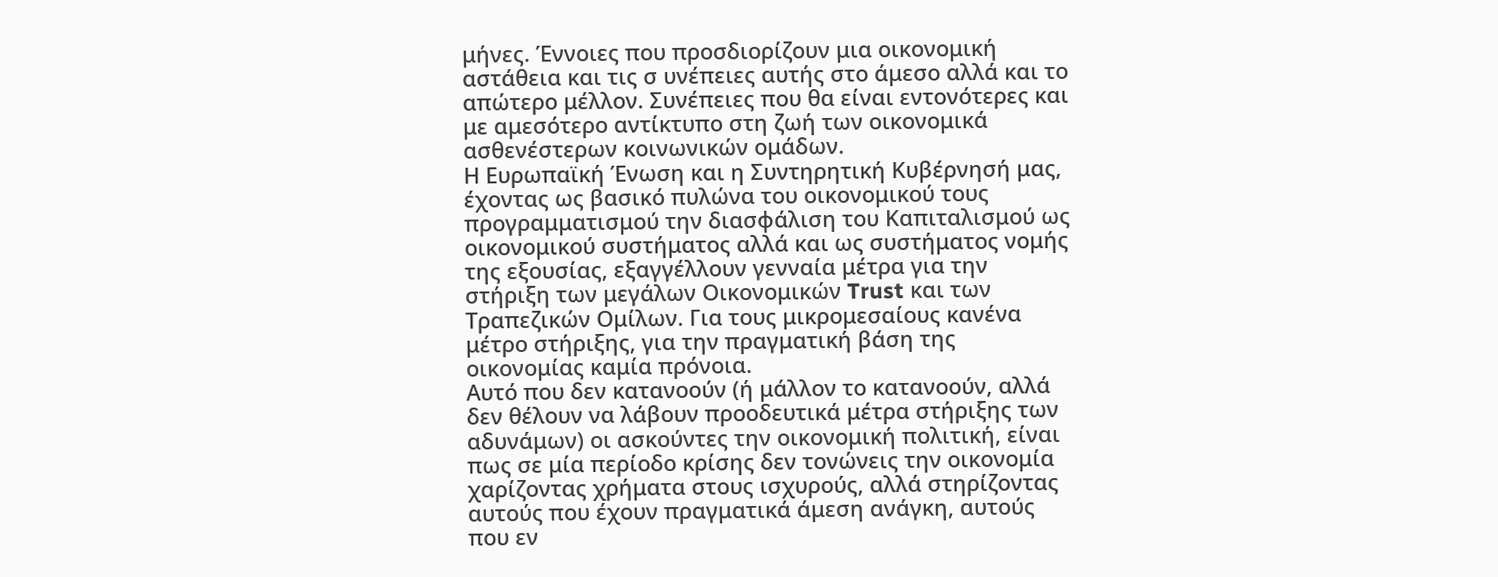μήνες. Έννοιες που προσδιορίζουν μια οικονομική αστάθεια και τις σ υνέπειες αυτής στο άμεσο αλλά και το απώτερο μέλλον. Συνέπειες που θα είναι εντονότερες και με αμεσότερο αντίκτυπο στη ζωή των οικονομικά ασθενέστερων κοινωνικών ομάδων.
Η Ευρωπαϊκή Ένωση και η Συντηρητική Κυβέρνησή μας, έχοντας ως βασικό πυλώνα του οικονομικού τους προγραμματισμού την διασφάλιση του Καπιταλισμού ως οικονομικού συστήματος αλλά και ως συστήματος νομής της εξουσίας, εξαγγέλλουν γενναία μέτρα για την στήριξη των μεγάλων Οικονομικών Trust και των Τραπεζικών Ομίλων. Για τους μικρομεσαίους κανένα μέτρο στήριξης, για την πραγματική βάση της οικονομίας καμία πρόνοια.
Αυτό που δεν κατανοούν (ή μάλλον το κατανοούν, αλλά δεν θέλουν να λάβουν προοδευτικά μέτρα στήριξης των αδυνάμων) οι ασκούντες την οικονομική πολιτική, είναι πως σε μία περίοδο κρίσης δεν τονώνεις την οικονομία χαρίζοντας χρήματα στους ισχυρούς, αλλά στηρίζοντας αυτούς που έχουν πραγματικά άμεση ανάγκη, αυτούς που εν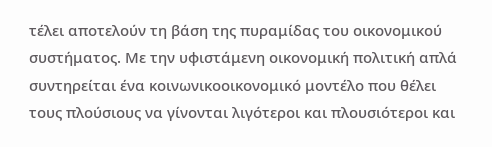τέλει αποτελούν τη βάση της πυραμίδας του οικονομικού συστήματος. Με την υφιστάμενη οικονομική πολιτική απλά συντηρείται ένα κοινωνικοοικονομικό μοντέλο που θέλει τους πλούσιους να γίνονται λιγότεροι και πλουσιότεροι και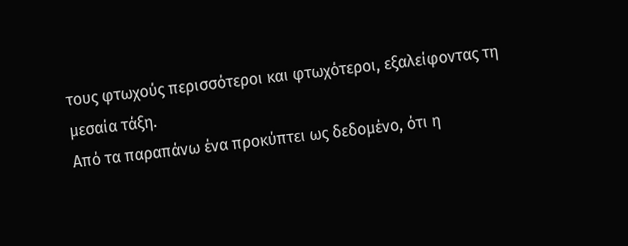τους φτωχούς περισσότεροι και φτωχότεροι, εξαλείφοντας τη μεσαία τάξη.
Από τα παραπάνω ένα προκύπτει ως δεδομένο, ότι η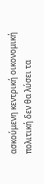ασκούμενη κεντρική οικονομική πολιτική δεν θα λύσει τα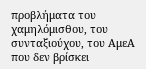προβλήματα του χαμηλόμισθου, του συνταξιούχου, του ΑμεΑ που δεν βρίσκει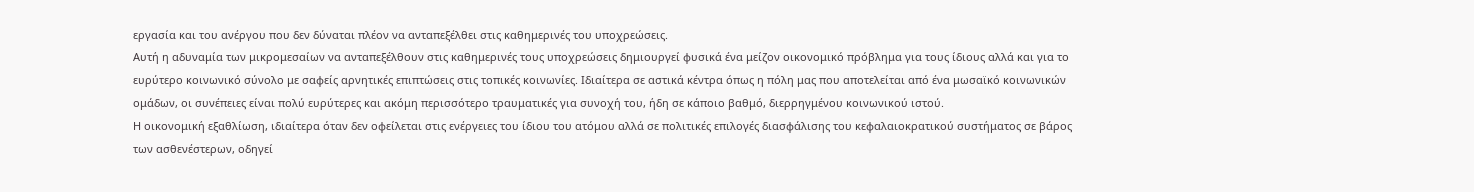εργασία και του ανέργου που δεν δύναται πλέον να ανταπεξέλθει στις καθημερινές του υποχρεώσεις.
Αυτή η αδυναμία των μικρομεσαίων να ανταπεξέλθουν στις καθημερινές τους υποχρεώσεις δημιουργεί φυσικά ένα μείζον οικονομικό πρόβλημα για τους ίδιους αλλά και για το ευρύτερο κοινωνικό σύνολο με σαφείς αρνητικές επιπτώσεις στις τοπικές κοινωνίες. Ιδιαίτερα σε αστικά κέντρα όπως η πόλη μας που αποτελείται από ένα μωσαϊκό κοινωνικών ομάδων, οι συνέπειες είναι πολύ ευρύτερες και ακόμη περισσότερο τραυματικές για συνοχή του, ήδη σε κάποιο βαθμό, διερρηγμένου κοινωνικού ιστού.
Η οικονομική εξαθλίωση, ιδιαίτερα όταν δεν οφείλεται στις ενέργειες του ίδιου του ατόμου αλλά σε πολιτικές επιλογές διασφάλισης του κεφαλαιοκρατικού συστήματος σε βάρος των ασθενέστερων, οδηγεί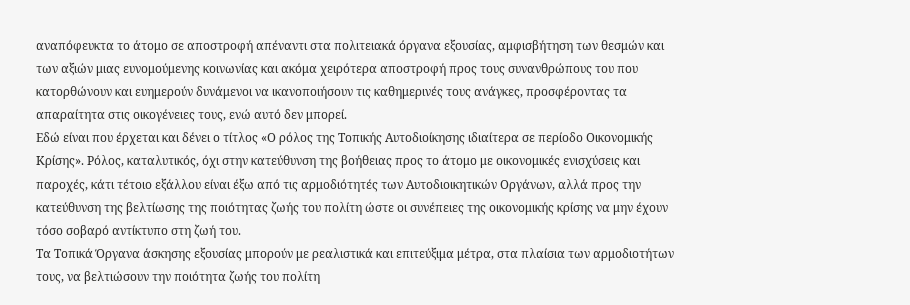αναπόφευκτα το άτομο σε αποστροφή απέναντι στα πολιτειακά όργανα εξουσίας, αμφισβήτηση των θεσμών και των αξιών μιας ευνομούμενης κοινωνίας και ακόμα χειρότερα αποστροφή προς τους συνανθρώπους του που κατορθώνουν και ευημερούν δυνάμενοι να ικανοποιήσουν τις καθημερινές τους ανάγκες, προσφέροντας τα απαραίτητα στις οικογένειες τους, ενώ αυτό δεν μπορεί.
Εδώ είναι που έρχεται και δένει ο τίτλος «Ο ρόλος της Τοπικής Αυτοδιοίκησης ιδιαίτερα σε περίοδο Οικονομικής Κρίσης». Ρόλος, καταλυτικός, όχι στην κατεύθυνση της βοήθειας προς το άτομο με οικονομικές ενισχύσεις και παροχές, κάτι τέτοιο εξάλλου είναι έξω από τις αρμοδιότητές των Αυτοδιοικητικών Οργάνων, αλλά προς την κατεύθυνση της βελτίωσης της ποιότητας ζωής του πολίτη ώστε οι συνέπειες της οικονομικής κρίσης να μην έχουν τόσο σοβαρό αντίκτυπο στη ζωή του.
Τα Τοπικά Όργανα άσκησης εξουσίας μπορούν με ρεαλιστικά και επιτεύξιμα μέτρα, στα πλαίσια των αρμοδιοτήτων τους, να βελτιώσουν την ποιότητα ζωής του πολίτη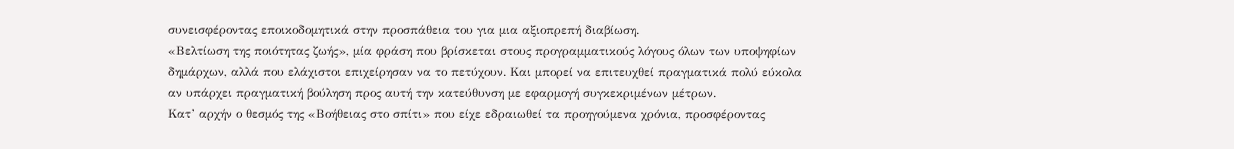συνεισφέροντας εποικοδομητικά στην προσπάθεια του για μια αξιοπρεπή διαβίωση.
«Βελτίωση της ποιότητας ζωής», μία φράση που βρίσκεται στους προγραμματικούς λόγους όλων των υποψηφίων δημάρχων, αλλά που ελάχιστοι επιχείρησαν να το πετύχουν. Και μπορεί να επιτευχθεί πραγματικά πολύ εύκολα αν υπάρχει πραγματική βούληση προς αυτή την κατεύθυνση με εφαρμογή συγκεκριμένων μέτρων.
Κατ’ αρχήν ο θεσμός της «Βοήθειας στο σπίτι» που είχε εδραιωθεί τα προηγούμενα χρόνια, προσφέροντας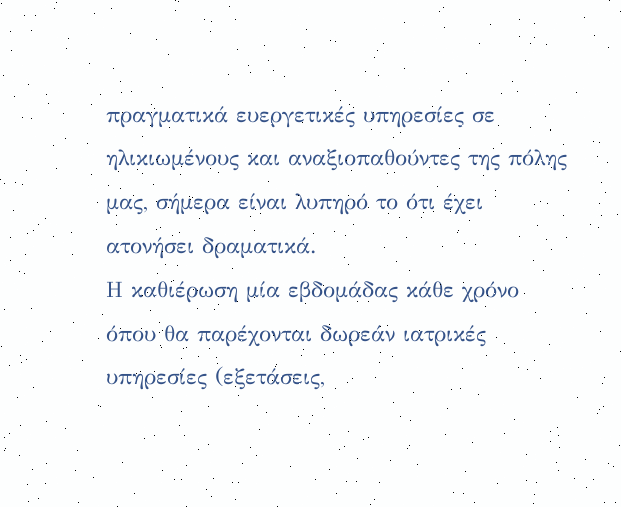πραγματικά ευεργετικές υπηρεσίες σε ηλικιωμένους και αναξιοπαθούντες της πόλης μας, σήμερα είναι λυπηρό το ότι έχει ατονήσει δραματικά.
Η καθιέρωση μία εβδομάδας κάθε χρόνο όπου θα παρέχονται δωρεάν ιατρικές υπηρεσίες (εξετάσεις,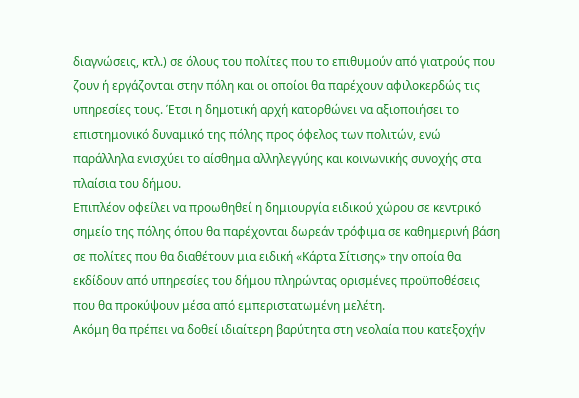διαγνώσεις, κτλ.) σε όλους του πολίτες που το επιθυμούν από γιατρούς που ζουν ή εργάζονται στην πόλη και οι οποίοι θα παρέχουν αφιλοκερδώς τις υπηρεσίες τους. Έτσι η δημοτική αρχή κατορθώνει να αξιοποιήσει το επιστημονικό δυναμικό της πόλης προς όφελος των πολιτών, ενώ παράλληλα ενισχύει το αίσθημα αλληλεγγύης και κοινωνικής συνοχής στα πλαίσια του δήμου.
Επιπλέον οφείλει να προωθηθεί η δημιουργία ειδικού χώρου σε κεντρικό σημείο της πόλης όπου θα παρέχονται δωρεάν τρόφιμα σε καθημερινή βάση σε πολίτες που θα διαθέτουν μια ειδική «Κάρτα Σίτισης» την οποία θα εκδίδουν από υπηρεσίες του δήμου πληρώντας ορισμένες προϋποθέσεις που θα προκύψουν μέσα από εμπεριστατωμένη μελέτη.
Ακόμη θα πρέπει να δοθεί ιδιαίτερη βαρύτητα στη νεολαία που κατεξοχήν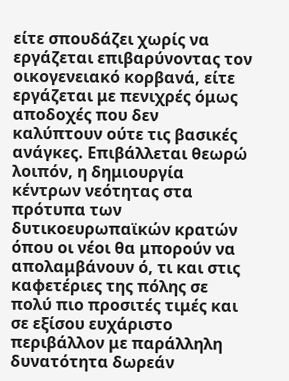είτε σπουδάζει χωρίς να εργάζεται επιβαρύνοντας τον οικογενειακό κορβανά, είτε εργάζεται με πενιχρές όμως αποδοχές που δεν καλύπτουν ούτε τις βασικές ανάγκες. Επιβάλλεται θεωρώ λοιπόν, η δημιουργία κέντρων νεότητας στα πρότυπα των δυτικοευρωπαϊκών κρατών όπου οι νέοι θα μπορούν να απολαμβάνουν ό, τι και στις καφετέριες της πόλης σε πολύ πιο προσιτές τιμές και σε εξίσου ευχάριστο περιβάλλον με παράλληλη δυνατότητα δωρεάν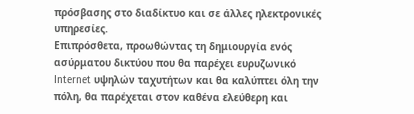πρόσβασης στο διαδίκτυο και σε άλλες ηλεκτρονικές υπηρεσίες.
Επιπρόσθετα, προωθώντας τη δημιουργία ενός ασύρματου δικτύου που θα παρέχει ευρυζωνικό Internet υψηλών ταχυτήτων και θα καλύπτει όλη την πόλη, θα παρέχεται στον καθένα ελεύθερη και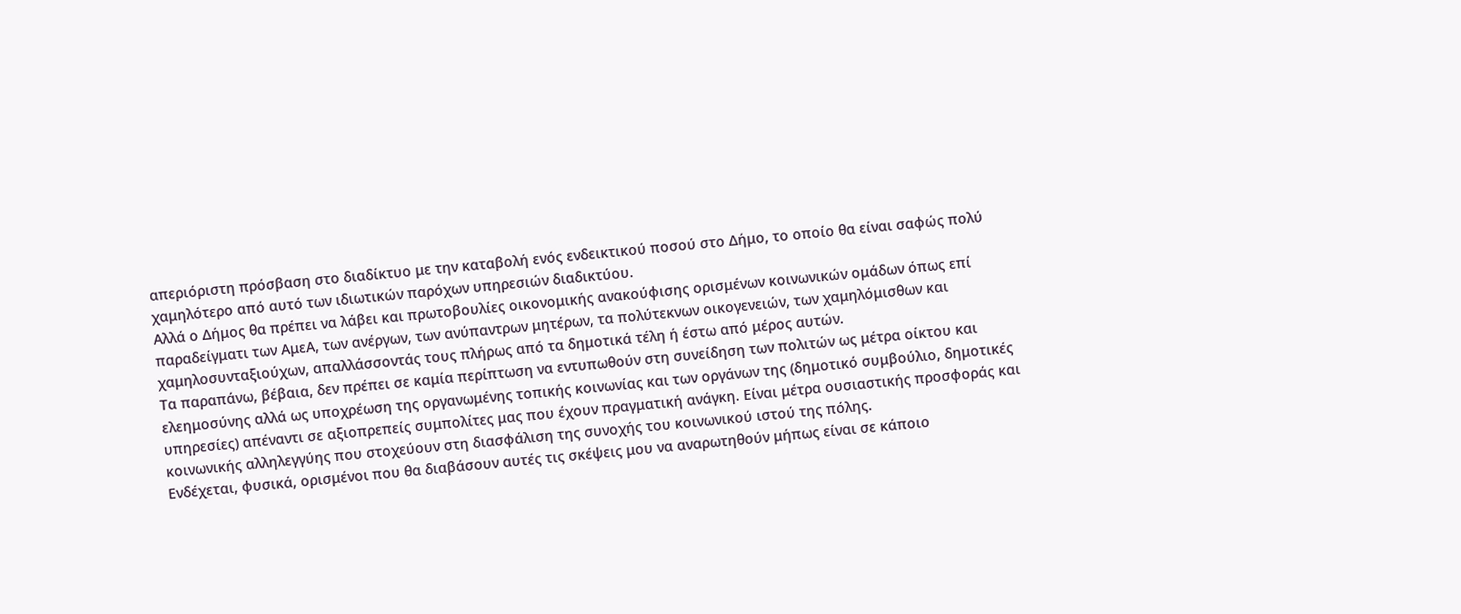απεριόριστη πρόσβαση στο διαδίκτυο με την καταβολή ενός ενδεικτικού ποσού στο Δήμο, το οποίο θα είναι σαφώς πολύ χαμηλότερο από αυτό των ιδιωτικών παρόχων υπηρεσιών διαδικτύου.
Αλλά ο Δήμος θα πρέπει να λάβει και πρωτοβουλίες οικονομικής ανακούφισης ορισμένων κοινωνικών ομάδων όπως επί παραδείγματι των ΑμεΑ, των ανέργων, των ανύπαντρων μητέρων, τα πολύτεκνων οικογενειών, των χαμηλόμισθων και χαμηλοσυνταξιούχων, απαλλάσσοντάς τους πλήρως από τα δημοτικά τέλη ή έστω από μέρος αυτών.
Τα παραπάνω, βέβαια, δεν πρέπει σε καμία περίπτωση να εντυπωθούν στη συνείδηση των πολιτών ως μέτρα οίκτου και ελεημοσύνης αλλά ως υποχρέωση της οργανωμένης τοπικής κοινωνίας και των οργάνων της (δημοτικό συμβούλιο, δημοτικές υπηρεσίες) απέναντι σε αξιοπρεπείς συμπολίτες μας που έχουν πραγματική ανάγκη. Είναι μέτρα ουσιαστικής προσφοράς και κοινωνικής αλληλεγγύης που στοχεύουν στη διασφάλιση της συνοχής του κοινωνικού ιστού της πόλης.
Ενδέχεται, φυσικά, ορισμένοι που θα διαβάσουν αυτές τις σκέψεις μου να αναρωτηθούν μήπως είναι σε κάποιο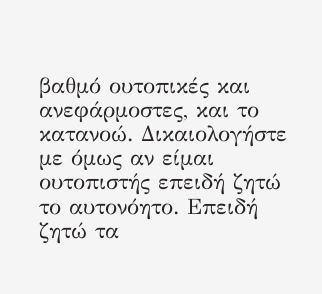βαθμό ουτοπικές και ανεφάρμοστες, και το κατανοώ. Δικαιολογήστε με όμως αν είμαι ουτοπιστής επειδή ζητώ το αυτονόητο. Επειδή ζητώ τα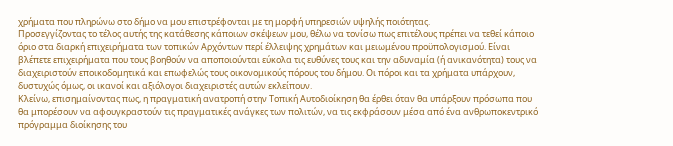χρήματα που πληρώνω στο δήμο να μου επιστρέφονται με τη μορφή υπηρεσιών υψηλής ποιότητας.
Προσεγγίζοντας το τέλος αυτής της κατάθεσης κάποιων σκέψεων μου, θέλω να τονίσω πως επιτέλους πρέπει να τεθεί κάποιο όριο στα διαρκή επιχειρήματα των τοπικών Αρχόντων περί έλλειψης χρημάτων και μειωμένου προϋπολογισμού. Είναι βλέπετε επιχειρήματα που τους βοηθούν να αποποιούνται εύκολα τις ευθύνες τους και την αδυναμία (ή ανικανότητα) τους να διαχειριστούν εποικοδομητικά και επωφελώς τους οικονομικούς πόρους του δήμου. Οι πόροι και τα χρήματα υπάρχουν, δυστυχώς όμως, οι ικανοί και αξιόλογοι διαχειριστές αυτών εκλείπουν.
Κλείνω, επισημαίνοντας πως, η πραγματική ανατροπή στην Τοπική Αυτοδιοίκηση θα έρθει όταν θα υπάρξουν πρόσωπα που θα μπορέσουν να αφουγκραστούν τις πραγματικές ανάγκες των πολιτών, να τις εκφράσουν μέσα από ένα ανθρωποκεντρικό πρόγραμμα διοίκησης του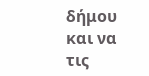δήμου και να τις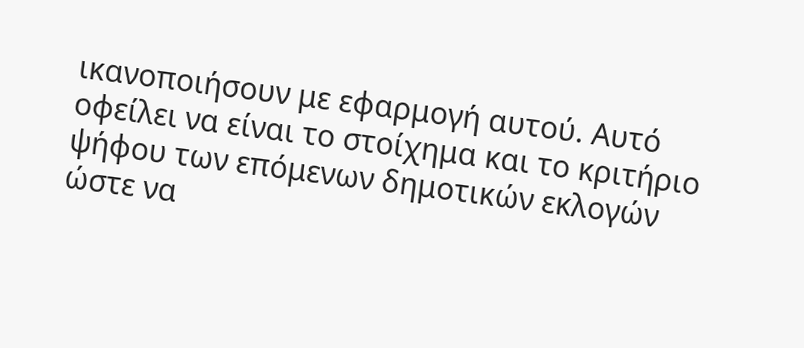ικανοποιήσουν με εφαρμογή αυτού. Αυτό οφείλει να είναι το στοίχημα και το κριτήριο ψήφου των επόμενων δημοτικών εκλογών ώστε να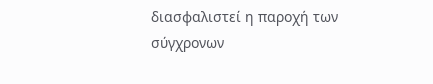διασφαλιστεί η παροχή των σύγχρονων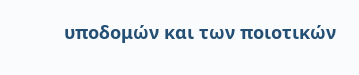υποδομών και των ποιοτικών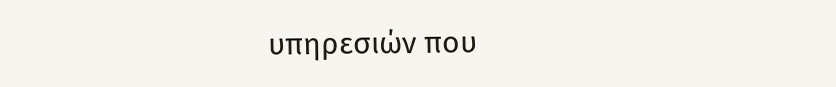υπηρεσιών που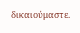δικαιούμαστε.